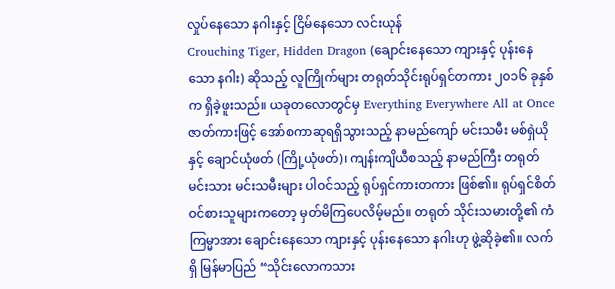လှုပ်နေသော နဂါးနှင့် ငြိမ်နေသော လင်းယုန်
Crouching Tiger, Hidden Dragon (ချောင်းနေသော ကျားနှင့် ပုန်းနေသော နဂါး) ဆိုသည့် လူကြိုက်များ တရုတ်သိုင်းရုပ်ရှင်တကား ၂၀၁၆ ခုနှစ်က ရှိခဲ့ဖူးသည်။ ယခုတလောတွင်မှ Everything Everywhere All at Once ဇာတ်ကားဖြင့် အော်စကာဆုရရှိသွားသည့် နာမည်ကျော် မင်းသမီး မစ်ရှဲယိုနှင့် ချောင်ယုံဖတ် (ကြို့ယုံဖတ်)၊ ကျန်းကျိယီစသည့် နာမည်ကြီး တရုတ်မင်းသား မင်းသမီးများ ပါဝင်သည့် ရုပ်ရှင်ကားတကား ဖြစ်၏။ ရုပ်ရှင်စိတ်ဝင်စားသူများကတော့ မှတ်မိကြပေလိမ့်မည်။ တရုတ် သိုင်းသမားတို့၏ ကံကြမ္မာအား ချောင်းနေသော ကျားနှင့် ပုန်းနေသော နဂါးဟု ဖွဲ့ဆိုခဲ့၏။ လက်ရှိ မြန်မာပြည် “သိုင်းလောကသား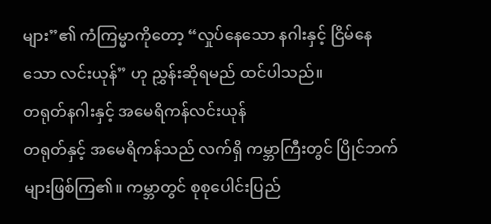များ”၏ ကံကြမ္မာကိုတော့ “လှုပ်နေသော နဂါးနှင့် ငြိမ်နေသော လင်းယုန်” ဟု ညွှန်းဆိုရမည် ထင်ပါသည်။
တရုတ်နဂါးနှင့် အမေရိကန်လင်းယုန်
တရုတ်နှင့် အမေရိကန်သည် လက်ရှိ ကမ္ဘာကြီးတွင် ပြိုင်ဘက်များဖြစ်ကြ၏။ ကမ္ဘာတွင် စုစုပေါင်းပြည်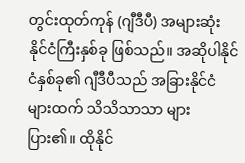တွင်းထုတ်ကုန် (ဂျီဒီပီ) အများဆုံး နိုင်ငံကြီးနှစ်ခု ဖြစ်သည်။ အဆိုပါနိုင်ငံနှစ်ခု၏ ဂျီဒီပီသည် အခြားနိုင်ငံများထက် သိသိသာသာ များပြား၏။ ထိုနိုင်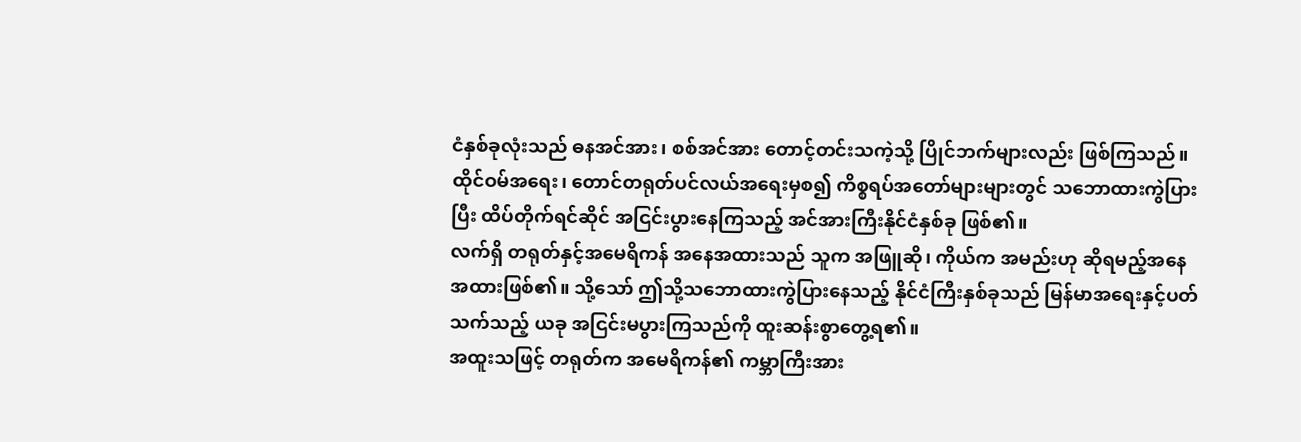ငံနှစ်ခုလုံးသည် ဓနအင်အား၊ စစ်အင်အား တောင့်တင်းသကဲ့သို့ ပြိုင်ဘက်များလည်း ဖြစ်ကြသည်။ ထိုင်ဝမ်အရေး၊ တောင်တရုတ်ပင်လယ်အရေးမှစ၍ ကိစ္စရပ်အတော်များများတွင် သဘောထားကွဲပြားပြီး ထိပ်တိုက်ရင်ဆိုင် အငြင်းပွားနေကြသည့် အင်အားကြီးနိုင်ငံနှစ်ခု ဖြစ်၏။
လက်ရှိ တရုတ်နှင့်အမေရိကန် အနေအထားသည် သူက အဖြူဆို၊ ကိုယ်က အမည်းဟု ဆိုရမည့်အနေအထားဖြစ်၏။ သို့သော် ဤသို့သဘောထားကွဲပြားနေသည့် နိုင်ငံကြီးနှစ်ခုသည် မြန်မာအရေးနှင့်ပတ်သက်သည့် ယခု အငြင်းမပွားကြသည်ကို ထူးဆန်းစွာတွေ့ရ၏။
အထူးသဖြင့် တရုတ်က အမေရိကန်၏ ကမ္ဘာကြီးအား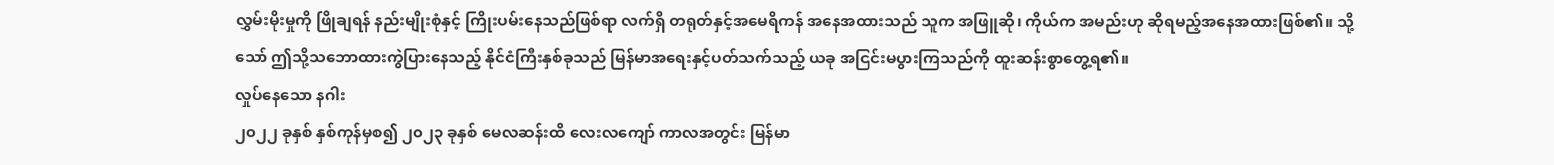လွှမ်းမိုးမှုကို ဖြိုချရန် နည်းမျိုးစုံနှင့် ကြိုးပမ်းနေသည်ဖြစ်ရာ လက်ရှိ တရုတ်နှင့်အမေရိကန် အနေအထားသည် သူက အဖြူဆို၊ ကိုယ်က အမည်းဟု ဆိုရမည့်အနေအထားဖြစ်၏။ သို့သော် ဤသို့သဘောထားကွဲပြားနေသည့် နိုင်ငံကြီးနှစ်ခုသည် မြန်မာအရေးနှင့်ပတ်သက်သည့် ယခု အငြင်းမပွားကြသည်ကို ထူးဆန်းစွာတွေ့ရ၏။
လှုပ်နေသော နဂါး
၂၀၂၂ ခုနှစ် နှစ်ကုန်မှစ၍ ၂၀၂၃ ခုနှစ် မေလဆန်းထိ လေးလကျော် ကာလအတွင်း မြန်မာ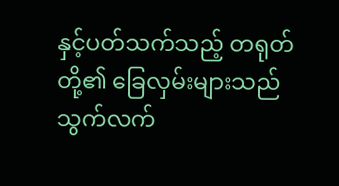နှင့်ပတ်သက်သည့် တရုတ်တို့၏ ခြေလှမ်းများသည် သွက်လက်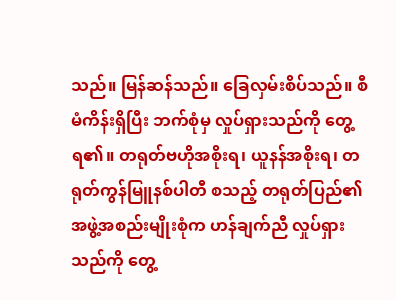သည်။ မြန်ဆန်သည်။ ခြေလှမ်းစိပ်သည်။ စီမံကိန်းရှိပြီး ဘက်စုံမှ လှုပ်ရှားသည်ကို တွေ့ရ၏။ တရုတ်ဗဟိုအစိုးရ၊ ယူနန်အစိုးရ၊ တရုတ်ကွန်မြူနစ်ပါတီ စသည့် တရုတ်ပြည်၏ အဖွဲ့အစည်းမျိုးစုံက ဟန်ချက်ညီ လှုပ်ရှားသည်ကို တွေ့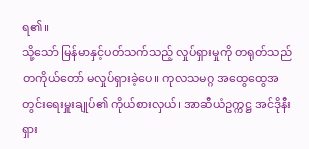ရ၏။
သို့သော် မြန်မာနှင့်ပတ်သက်သည့် လှုပ်ရှားမှုကို တရုတ်သည် တကိုယ်တော် မလှုပ်ရှားခဲ့ပေ။ ကုလသမဂ္ဂ အထွေထွေအတွင်းရေးမှူးချုပ်၏ ကိုယ်စားလှယ်၊ အာဆီယံဥက္ကဋ္ဌ အင်ဒိုနီးရှား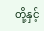တို့နှင့်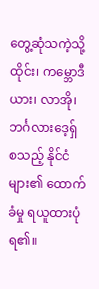တွေ့ဆုံသကဲ့သို့ ထိုင်း၊ ကမ္ဘောဒီယား၊ လာအို၊ ဘင်္ဂလားဒေ့ရှ် စသည့် နိုင်ငံများ၏ ထောက်ခံမှု ရယူထားပုံရ၏။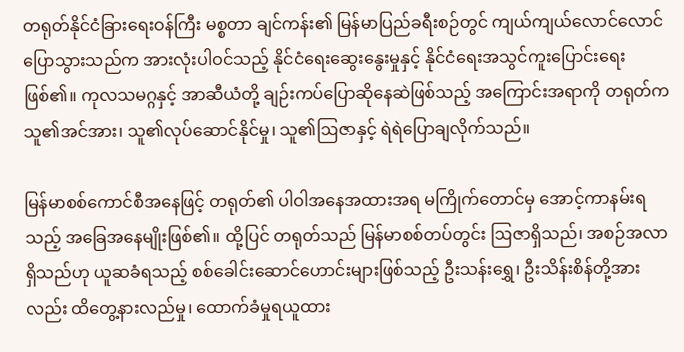တရုတ်နိုင်ငံခြားရေးဝန်ကြီး မစ္စတာ ချင်ကန်း၏ မြန်မာပြည်ခရီးစဉ်တွင် ကျယ်ကျယ်လောင်လောင် ပြောသွားသည်က အားလုံးပါဝင်သည့် နိုင်ငံရေးဆွေးနွေးမှုနှင့် နိုင်ငံရေးအသွင်ကူးပြောင်းရေးဖြစ်၏။ ကုလသမဂ္ဂနှင့် အာဆီယံတို့ ချဉ်းကပ်ပြောဆိုနေဆဲဖြစ်သည့် အကြောင်းအရာကို တရုတ်က သူ၏အင်အား၊ သူ၏လုပ်ဆောင်နိုင်မှု၊ သူ၏ဩဇာနှင့် ရဲရဲပြောချလိုက်သည်။

မြန်မာစစ်ကောင်စီအနေဖြင့် တရုတ်၏ ပါဝါအနေအထားအရ မကြိုက်တောင်မှ အောင့်ကာနမ်းရသည့် အခြေအနေမျိုးဖြစ်၏။ ထို့ပြင် တရုတ်သည် မြန်မာစစ်တပ်တွင်း ဩဇာရှိသည်၊ အစဉ်အလာရှိသည်ဟု ယူဆခံရသည့် စစ်ခေါင်းဆောင်ဟောင်းများဖြစ်သည့် ဦးသန်းရွှေ၊ ဦးသိန်းစိန်တို့အားလည်း ထိတွေ့နားလည်မှု၊ ထောက်ခံမှုရယူထား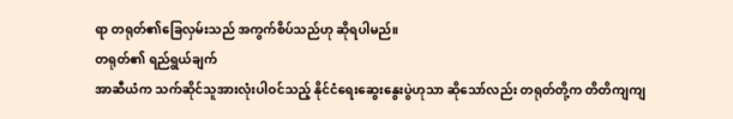ရာ တရုတ်၏ခြေလှမ်းသည် အကွက်စိပ်သည်ဟု ဆိုရပါမည်။
တရုတ်၏ ရည်ရွယ်ချက်
အာဆီယံက သက်ဆိုင်သူအားလုံးပါဝင်သည့် နိုင်ငံရေးဆွေးနွေးပွဲဟုသာ ဆိုသော်လည်း တရုတ်တို့က တိတိကျကျ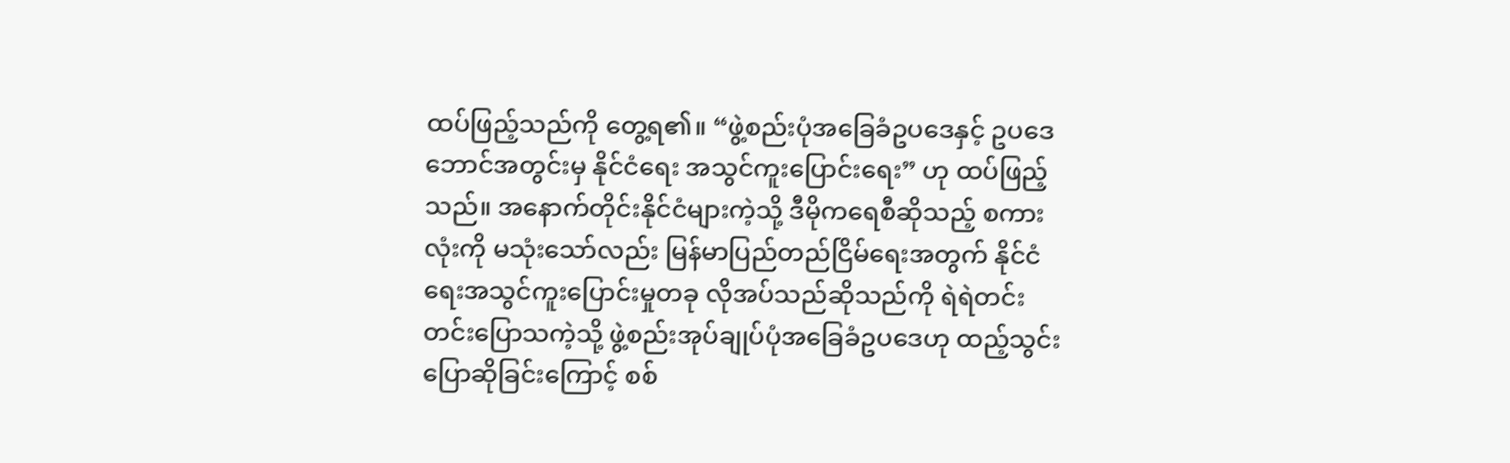ထပ်ဖြည့်သည်ကို တွေ့ရ၏။ “ဖွဲ့စည်းပုံအခြေခံဥပဒေနှင့် ဥပဒေဘောင်အတွင်းမှ နိုင်ငံရေး အသွင်ကူးပြောင်းရေး” ဟု ထပ်ဖြည့်သည်။ အနောက်တိုင်းနိုင်ငံများကဲ့သို့ ဒီမိုကရေစီဆိုသည့် စကားလုံးကို မသုံးသော်လည်း မြန်မာပြည်တည်ငြိမ်ရေးအတွက် နိုင်ငံရေးအသွင်ကူးပြောင်းမှုတခု လိုအပ်သည်ဆိုသည်ကို ရဲရဲတင်းတင်းပြောသကဲ့သို့ ဖွဲ့စည်းအုပ်ချုပ်ပုံအခြေခံဥပဒေဟု ထည့်သွင်းပြောဆိုခြင်းကြောင့် စစ်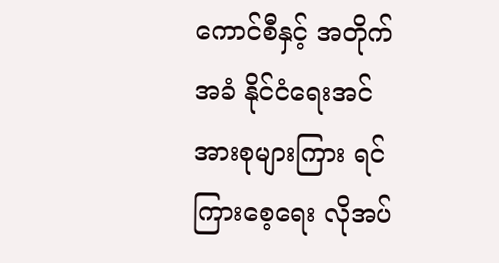ကောင်စီနှင့် အတိုက်အခံ နိုင်ငံရေးအင်အားစုများကြား ရင်ကြားစေ့ရေး လိုအပ်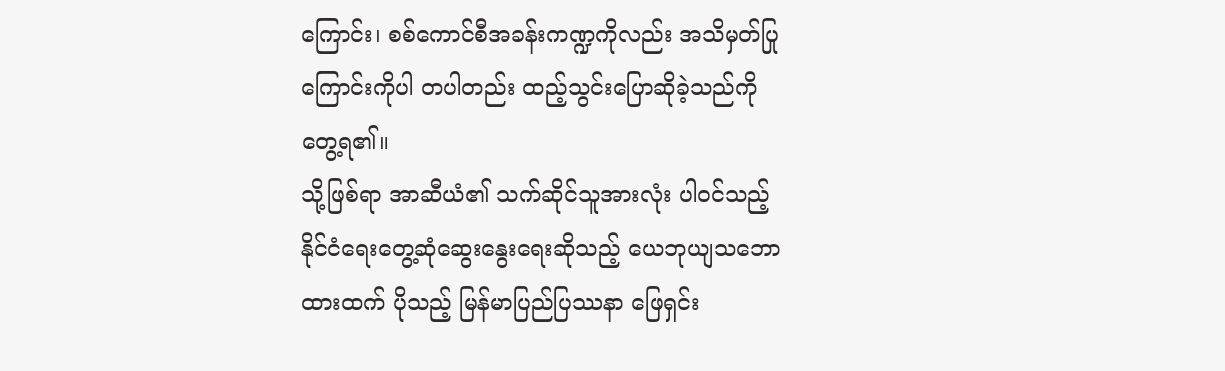ကြောင်း၊ စစ်ကောင်စီအခန်းကဏ္ဍကိုလည်း အသိမှတ်ပြုကြောင်းကိုပါ တပါတည်း ထည့်သွင်းပြောဆိုခဲ့သည်ကို တွေ့ရ၏။
သို့ဖြစ်ရာ အာဆီယံ၏ သက်ဆိုင်သူအားလုံး ပါဝင်သည့် နိုင်ငံရေးတွေ့ဆုံဆွေးနွေးရေးဆိုသည့် ယေဘုယျသဘောထားထက် ပိုသည့် မြန်မာပြည်ပြဿနာ ဖြေရှင်း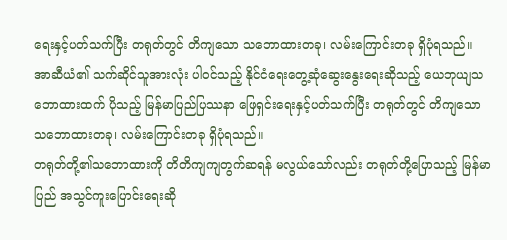ရေးနှင့်ပတ်သက်ပြီး တရုတ်တွင် တိကျသော သဘောထားတခု၊ လမ်းကြောင်းတခု ရှိပုံရသည်။
အာဆီယံ၏ သက်ဆိုင်သူအားလုံး ပါဝင်သည့် နိုင်ငံရေးတွေ့ဆုံဆွေးနွေးရေးဆိုသည့် ယေဘုယျသဘောထားထက် ပိုသည့် မြန်မာပြည်ပြဿနာ ဖြေရှင်းရေးနှင့်ပတ်သက်ပြီး တရုတ်တွင် တိကျသော သဘောထားတခု၊ လမ်းကြောင်းတခု ရှိပုံရသည်။
တရုတ်တို့၏သဘောထားကို တိတိကျကျတွက်ဆရန် မလွယ်သော်လည်း တရုတ်တို့ပြောသည့် မြန်မာပြည် အသွင်ကူးပြောင်းရေးဆို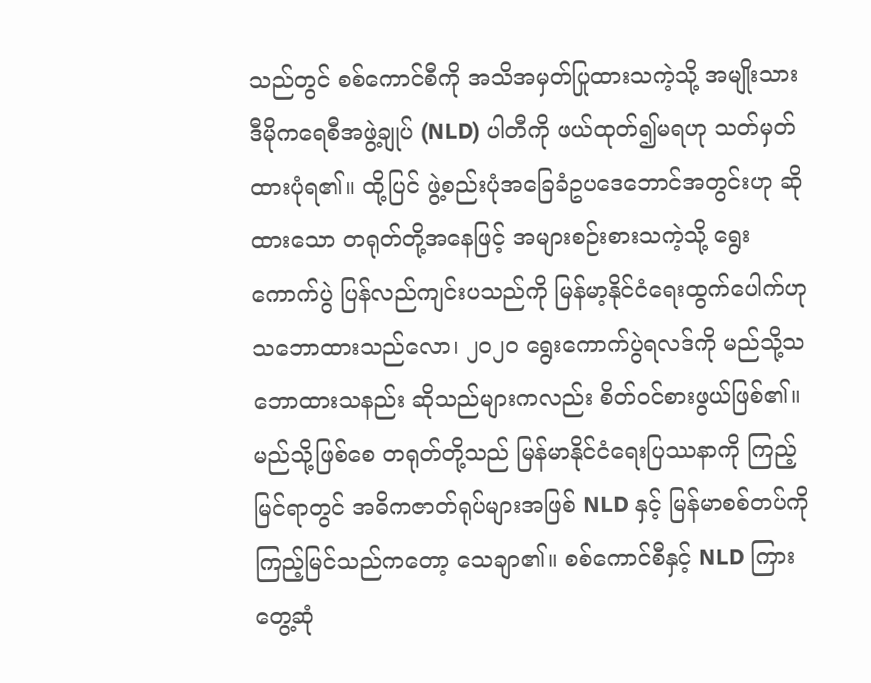သည်တွင် စစ်ကောင်စီကို အသိအမှတ်ပြုထားသကဲ့သို့ အမျိုးသားဒီမိုကရေစီအဖွဲ့ချုပ် (NLD) ပါတီကို ဖယ်ထုတ်၍မရဟု သတ်မှတ်ထားပုံရ၏။ ထို့ပြင် ဖွဲ့စည်းပုံအခြေခံဥပဒေဘောင်အတွင်းဟု ဆိုထားသော တရုတ်တို့အနေဖြင့် အများစဉ်းစားသကဲ့သို့ ရွေးကောက်ပွဲ ပြန်လည်ကျင်းပသည်ကို မြန်မာ့နိုင်ငံရေးထွက်ပေါက်ဟု သဘောထားသည်လော၊ ၂၀၂၀ ရွေးကောက်ပွဲရလဒ်ကို မည်သို့သဘောထားသနည်း ဆိုသည်များကလည်း စိတ်ဝင်စားဖွယ်ဖြစ်၏။
မည်သို့ဖြစ်စေ တရုတ်တို့သည် မြန်မာနိုင်ငံရေးပြဿနာကို ကြည့်မြင်ရာတွင် အဓိကဇာတ်ရုပ်များအဖြစ် NLD နှင့် မြန်မာစစ်တပ်ကို ကြည့်မြင်သည်ကတော့ သေချာ၏။ စစ်ကောင်စီနှင့် NLD ကြား တွေ့ဆုံ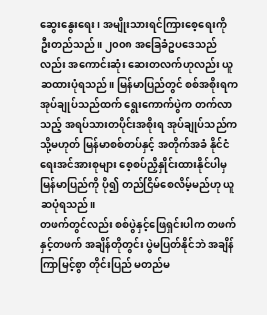ဆွေးနွေးရေး၊ အမျိုးသားရင်ကြားစေ့ရေးကို ဦးတည်သည်။ ၂၀၀၈ အခြေခံဥပဒေသည်လည်း အကောင်းဆုံး ဆေးတလက်ဟုလည်း ယူဆထားပုံရသည်။ မြန်မာပြည်တွင် စစ်အစိုးရက အုပ်ချုပ်သည်ထက် ရွေးကောက်ပွဲက တက်လာသည့် အရပ်သားတပိုင်းအစိုးရ အုပ်ချုပ်သည်က သို့မဟုတ် မြန်မာစစ်တပ်နှင့် အတိုက်အခံ နိုင်ငံရေးအင်အားစုများ စေ့စပ်ညှိနှိုင်းထားနိုင်ပါမှ မြန်မာပြည်ကို ပို၍ တည်ငြိမ်စေလိမ့်မည်ဟု ယူဆပုံရသည်။
တဖက်တွင်လည်း စစ်ပွဲနှင့်ဖြေရှင်းပါက တဖက်နှင့်တဖက် အချိန်တိုတွင်း ပွဲမပြတ်နိုင်ဘဲ အချိန်ကြာမြင့်စွာ တိုင်းပြည် မတည်မ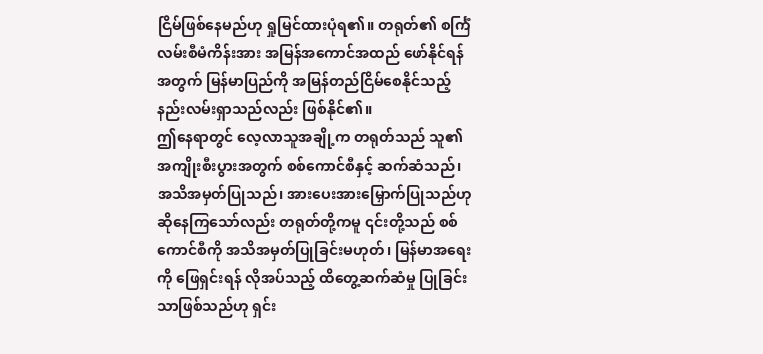ငြိမ်ဖြစ်နေမည်ဟု ရှုမြင်ထားပုံရ၏။ တရုတ်၏ စင်္ကြံလမ်းစီမံကိန်းအား အမြန်အကောင်အထည် ဖော်နိုင်ရန်အတွက် မြန်မာပြည်ကို အမြန်တည်ငြိမ်စေနိုင်သည့် နည်းလမ်းရှာသည်လည်း ဖြစ်နိုင်၏။
ဤနေရာတွင် လေ့လာသူအချို့က တရုတ်သည် သူ၏အကျိုးစီးပွားအတွက် စစ်ကောင်စီနှင့် ဆက်ဆံသည်၊ အသိအမှတ်ပြုသည်၊ အားပေးအားမြှောက်ပြုသည်ဟု ဆိုနေကြသော်လည်း တရုတ်တို့ကမူ ၎င်းတို့သည် စစ်ကောင်စီကို အသိအမှတ်ပြုခြင်းမဟုတ်၊ မြန်မာအရေးကို ဖြေရှင်းရန် လိုအပ်သည့် ထိတွေ့ဆက်ဆံမှု ပြုခြင်းသာဖြစ်သည်ဟု ရှင်း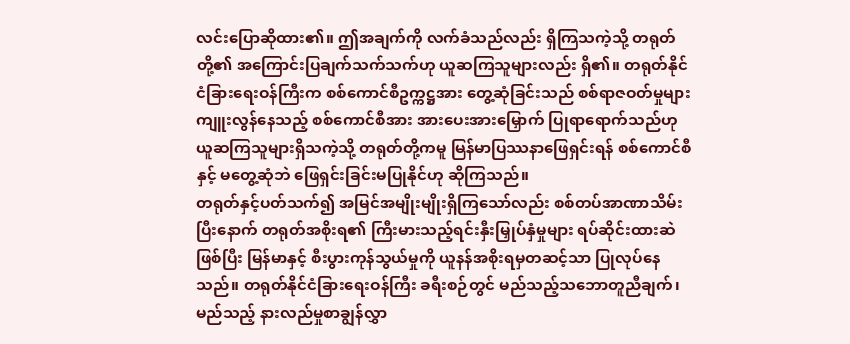လင်းပြောဆိုထား၏။ ဤအချက်ကို လက်ခံသည်လည်း ရှိကြသကဲ့သို့ တရုတ်တို့၏ အကြောင်းပြချက်သက်သက်ဟု ယူဆကြသူများလည်း ရှိ၏။ တရုတ်နိုင်ငံခြားရေးဝန်ကြီးက စစ်ကောင်စီဥက္ကဋ္ဌအား တွေ့ဆုံခြင်းသည် စစ်ရာဇဝတ်မှုများ ကျူးလွန်နေသည့် စစ်ကောင်စီအား အားပေးအားမြှောက် ပြုရာရောက်သည်ဟု ယူဆကြသူများရှိသကဲ့သို့ တရုတ်တို့ကမူ မြန်မာပြဿနာဖြေရှင်းရန် စစ်ကောင်စီနှင့် မတွေ့ဆုံဘဲ ဖြေရှင်းခြင်းမပြုနိုင်ဟု ဆိုကြသည်။
တရုတ်နှင့်ပတ်သက်၍ အမြင်အမျိုးမျိုးရှိကြသော်လည်း စစ်တပ်အာဏာသိမ်းပြီးနောက် တရုတ်အစိုးရ၏ ကြီးမားသည့်ရင်းနှီးမြှုပ်နှံမှုများ ရပ်ဆိုင်းထားဆဲဖြစ်ပြီး မြန်မာနှင့် စီးပွားကုန်သွယ်မှုကို ယူနန်အစိုးရမှတဆင့်သာ ပြုလုပ်နေသည်။ တရုတ်နိုင်ငံခြားရေးဝန်ကြီး ခရီးစဉ်တွင် မည်သည့်သဘောတူညီချက်၊ မည်သည့် နားလည်မှုစာချွန်လွှာ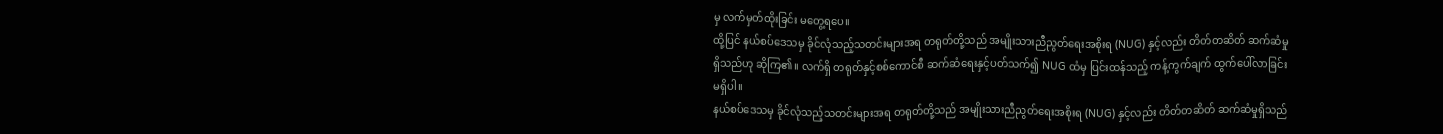မှ လက်မှတ်ထိုးခြင်း မတွေ့ရပေ။
ထို့ပြင် နယ်စပ်ဒေသမှ ခိုင်လုံသည့်သတင်းများအရ တရုတ်တို့သည် အမျိုးသားညီညွတ်ရေးအစိုးရ (NUG) နှင့်လည်း တိတ်တဆိတ် ဆက်ဆံမှုရှိသည်ဟု ဆိုကြ၏။ လက်ရှိ တရုတ်နှင့်စစ်ကောင်စီ ဆက်ဆံရေးနှင့်ပတ်သက်၍ NUG ထံမှ ပြင်းထန်သည့် ကန့်ကွက်ချက် ထွက်ပေါ်လာခြင်း မရှိပါ။
နယ်စပ်ဒေသမှ ခိုင်လုံသည့်သတင်းများအရ တရုတ်တို့သည် အမျိုးသားညီညွတ်ရေးအစိုးရ (NUG) နှင့်လည်း တိတ်တဆိတ် ဆက်ဆံမှုရှိသည်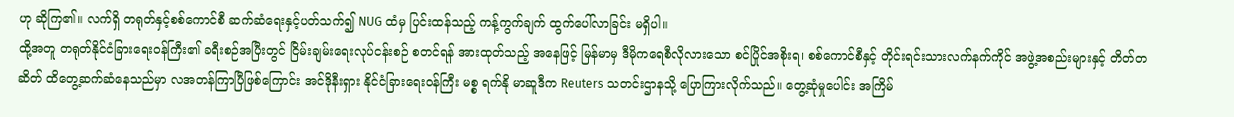ဟု ဆိုကြ၏။ လက်ရှိ တရုတ်နှင့်စစ်ကောင်စီ ဆက်ဆံရေးနှင့်ပတ်သက်၍ NUG ထံမှ ပြင်းထန်သည့် ကန့်ကွက်ချက် ထွက်ပေါ်လာခြင်း မရှိပါ။
ထို့အတူ တရုတ်နိုင်ငံခြားရေးဝန်ကြီး၏ ခရီးစဉ်အပြီးတွင် ငြိမ်းချမ်းရေးလုပ်ငန်းစဉ် စတင်ရန် အားထုတ်သည့် အနေဖြင့် မြန်မာမှ ဒီမိုကရေစီလိုလားသော စင်ပြိုင်အစိုးရ၊ စစ်ကောင်စီနှင့် တိုင်းရင်းသားလက်နက်ကိုင် အဖွဲ့အစည်းများနှင့် တိတ်တဆိတ် ထိတွေ့ဆက်ဆံနေသည်မှာ လအတန်ကြာပြီဖြစ်ကြောင်း အင်ဒိုနီးရှား နိုင်ငံခြားရေးဝန်ကြီး မစ္စ ရက်နို မာဆူဒီက Reuters သတင်းဌာနသို့ ပြောကြားလိုက်သည်။ တွေ့ဆုံမှုပေါင်း အကြိမ်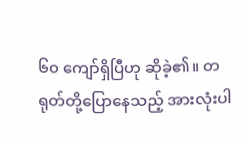၆၀ ကျော်ရှိပြီဟု ဆိုခဲ့၏။ တရုတ်တို့ပြောနေသည့် အားလုံးပါ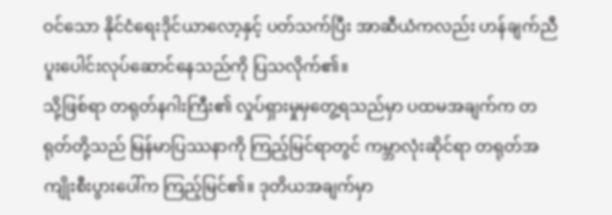ဝင်သော နိုင်ငံရေးဒိုင်ယာလော့နှင့် ပတ်သက်ပြီး အာဆီယံကလည်း ဟန်ချက်ညီ ပူးပေါင်းလုပ်ဆောင်နေသည်ကို ပြသလိုက်၏။
သို့ဖြစ်ရာ တရုတ်နဂါးကြီး၏ လှုပ်ရှားမှုမှတွေ့ရသည်မှာ ပထမအချက်က တရုတ်တို့သည် မြန်မာပြဿနာကို ကြည့်မြင်ရာတွင် ကမ္ဘာလုံးဆိုင်ရာ တရုတ်အကျိုးစီးပွားပေါ်က ကြည့်မြင်၏။ ဒုတိယအချက်မှာ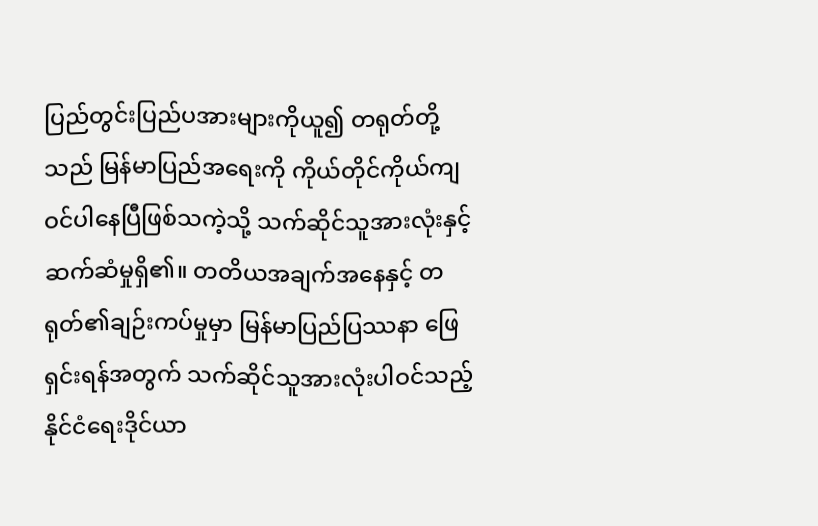ပြည်တွင်းပြည်ပအားများကိုယူ၍ တရုတ်တို့သည် မြန်မာပြည်အရေးကို ကိုယ်တိုင်ကိုယ်ကျ ဝင်ပါနေပြီဖြစ်သကဲ့သို့ သက်ဆိုင်သူအားလုံးနှင့် ဆက်ဆံမှုရှိ၏။ တတိယအချက်အနေနှင့် တရုတ်၏ချဉ်းကပ်မှုမှာ မြန်မာပြည်ပြဿနာ ဖြေရှင်းရန်အတွက် သက်ဆိုင်သူအားလုံးပါဝင်သည့် နိုင်ငံရေးဒိုင်ယာ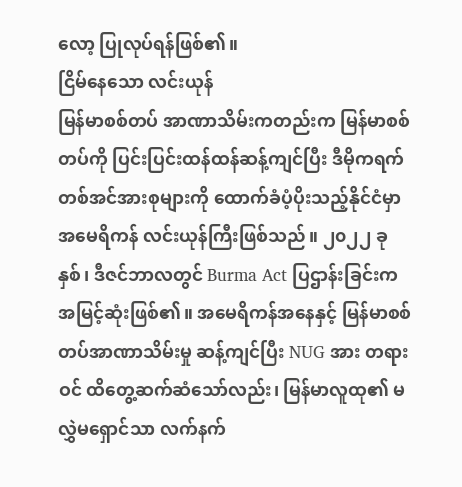လော့ ပြုလုပ်ရန်ဖြစ်၏။
ငြိမ်နေသော လင်းယုန်
မြန်မာစစ်တပ် အာဏာသိမ်းကတည်းက မြန်မာစစ်တပ်ကို ပြင်းပြင်းထန်ထန်ဆန့်ကျင်ပြီး ဒီမိုကရက်တစ်အင်အားစုများကို ထောက်ခံပံ့ပိုးသည့်နိုင်ငံမှာ အမေရိကန် လင်းယုန်ကြီးဖြစ်သည်။ ၂၀၂၂ ခုနှစ်၊ ဒီဇင်ဘာလတွင် Burma Act ပြဌာန်းခြင်းက အမြင့်ဆုံးဖြစ်၏။ အမေရိကန်အနေနှင့် မြန်မာစစ်တပ်အာဏာသိမ်းမှု ဆန့်ကျင်ပြီး NUG အား တရားဝင် ထိတွေ့ဆက်ဆံသော်လည်း၊ မြန်မာလူထု၏ မလွှဲမရှောင်သာ လက်နက်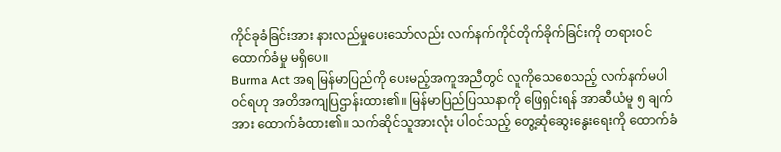ကိုင်ခုခံခြင်းအား နားလည်မှုပေးသော်လည်း လက်နက်ကိုင်တိုက်ခိုက်ခြင်းကို တရားဝင်ထောက်ခံမှု မရှိပေ။
Burma Act အရ မြန်မာပြည်ကို ပေးမည့်အကူအညီတွင် လူကိုသေစေသည့် လက်နက်မပါဝင်ရဟု အတိအကျပြဌာန်းထား၏။ မြန်မာပြည်ပြဿနာကို ဖြေရှင်းရန် အာဆီယံမူ ၅ ချက်အား ထောက်ခံထား၏။ သက်ဆိုင်သူအားလုံး ပါဝင်သည့် တွေ့ဆုံဆွေးနွေးရေးကို ထောက်ခံ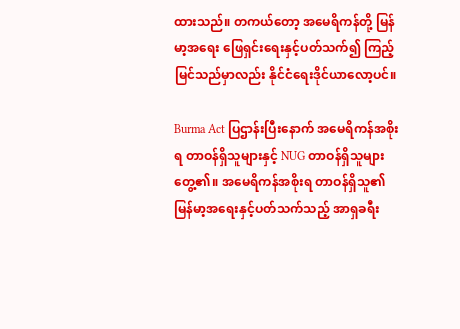ထားသည်။ တကယ်တော့ အမေရိကန်တို့ မြန်မာ့အရေး ဖြေရှင်းရေးနှင့်ပတ်သက်၍ ကြည့်မြင်သည်မှာလည်း နိုင်ငံရေးဒိုင်ယာလော့ပင်။

Burma Act ပြဌာန်းပြီးနောက် အမေရိကန်အစိုးရ တာဝန်ရှိသူများနှင့် NUG တာဝန်ရှိသူများတွေ့၏။ အမေရိကန်အစိုးရ တာဝန်ရှိသူ၏ မြန်မာ့အရေးနှင့်ပတ်သက်သည့် အာရှခရီး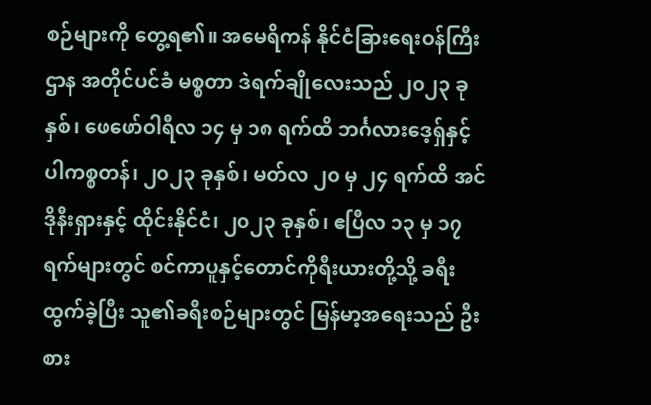စဉ်များကို တွေ့ရ၏။ အမေရိကန် နိုင်ငံခြားရေးဝန်ကြီးဌာန အတိုင်ပင်ခံ မစ္စတာ ဒဲရက်ချိုလေးသည် ၂၀၂၃ ခုနှစ်၊ ဖေဖော်ဝါရီလ ၁၄ မှ ၁၈ ရက်ထိ ဘင်္ဂလားဒေ့ရှ်နှင့် ပါကစ္စတန်၊ ၂၀၂၃ ခုနှစ်၊ မတ်လ ၂၀ မှ ၂၄ ရက်ထိ အင်ဒိုနီးရှားနှင့် ထိုင်းနိုင်ငံ၊ ၂၀၂၃ ခုနှစ်၊ ဧပြီလ ၁၃ မှ ၁၇ ရက်များတွင် စင်ကာပူနှင့်တောင်ကိုရီးယားတို့သို့ ခရီးထွက်ခဲ့ပြီး သူ၏ခရီးစဉ်များတွင် မြန်မာ့အရေးသည် ဦးစား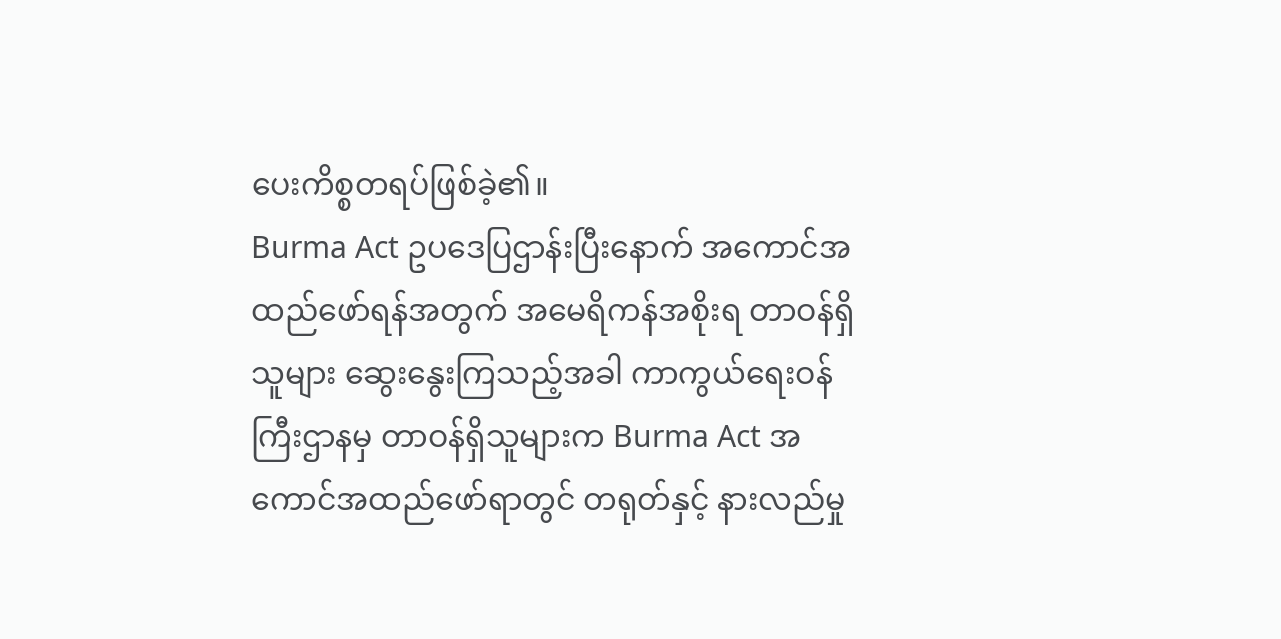ပေးကိစ္စတရပ်ဖြစ်ခဲ့၏။
Burma Act ဥပဒေပြဌာန်းပြီးနောက် အကောင်အထည်ဖော်ရန်အတွက် အမေရိကန်အစိုးရ တာဝန်ရှိသူများ ဆွေးနွေးကြသည့်အခါ ကာကွယ်ရေးဝန်ကြီးဌာနမှ တာဝန်ရှိသူများက Burma Act အကောင်အထည်ဖော်ရာတွင် တရုတ်နှင့် နားလည်မှု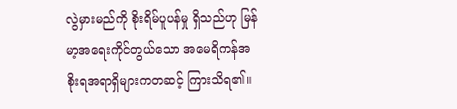လွဲမှားမည်ကို စိုးရိမ်ပူပန်မှု ရှိသည်ဟု မြန်မာ့အရေးကိုင်တွယ်သော အမေရိကန်အစိုးရအရာရှိများကတဆင့် ကြားသိရ၏။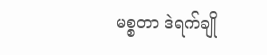မစ္စတာ ဒဲရက်ချို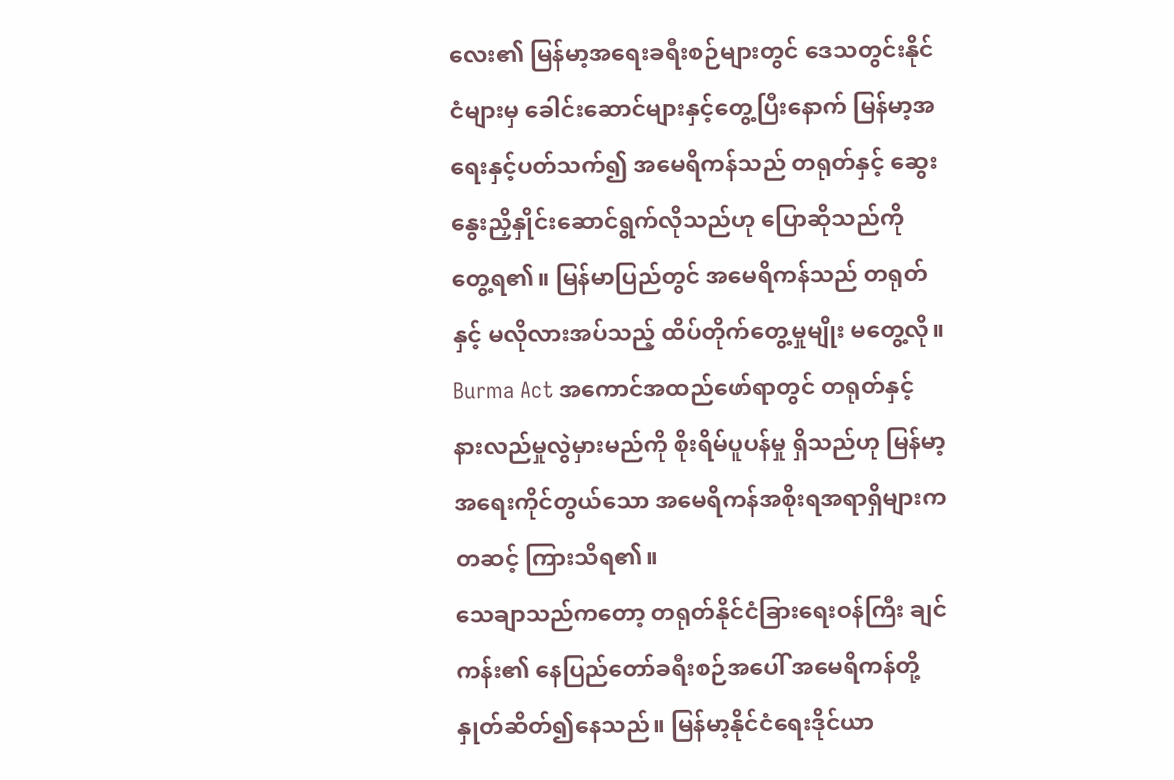လေး၏ မြန်မာ့အရေးခရီးစဉ်များတွင် ဒေသတွင်းနိုင်ငံများမှ ခေါင်းဆောင်များနှင့်တွေ့ပြီးနောက် မြန်မာ့အရေးနှင့်ပတ်သက်၍ အမေရိကန်သည် တရုတ်နှင့် ဆွေးနွေးညှိနှိုင်းဆောင်ရွက်လိုသည်ဟု ပြောဆိုသည်ကို တွေ့ရ၏။ မြန်မာပြည်တွင် အမေရိကန်သည် တရုတ်နှင့် မလိုလားအပ်သည့် ထိပ်တိုက်တွေ့မှုမျိုး မတွေ့လို။
Burma Act အကောင်အထည်ဖော်ရာတွင် တရုတ်နှင့် နားလည်မှုလွဲမှားမည်ကို စိုးရိမ်ပူပန်မှု ရှိသည်ဟု မြန်မာ့အရေးကိုင်တွယ်သော အမေရိကန်အစိုးရအရာရှိများကတဆင့် ကြားသိရ၏။
သေချာသည်ကတော့ တရုတ်နိုင်ငံခြားရေးဝန်ကြီး ချင်ကန်း၏ နေပြည်တော်ခရီးစဉ်အပေါ် အမေရိကန်တို့ နှုတ်ဆိတ်၍နေသည်။ မြန်မာ့နိုင်ငံရေးဒိုင်ယာ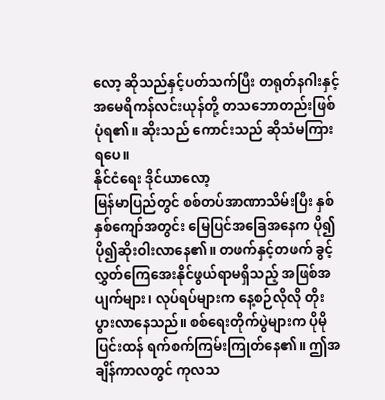လော့ ဆိုသည်နှင့်ပတ်သက်ပြီး တရုတ်နဂါးနှင့် အမေရိကန်လင်းယုန်တို့ တသဘောတည်းဖြစ်ပုံရ၏။ ဆိုးသည် ကောင်းသည် ဆိုသံမကြားရပေ။
နိုင်ငံရေး ဒိုင်ယာလော့
မြန်မာပြည်တွင် စစ်တပ်အာဏာသိမ်းပြီး နှစ်နှစ်ကျော်အတွင်း မြေပြင်အခြေအနေက ပို၍ပို၍ဆိုးဝါးလာနေ၏။ တဖက်နှင့်တဖက် ခွင့်လွှတ်ကြေအေးနိုင်ဖွယ်ရာမရှိသည့် အဖြစ်အပျက်များ၊ လုပ်ရပ်များက နေ့စဉ်လိုလို တိုးပွားလာနေသည်။ စစ်ရေးတိုက်ပွဲများက ပိုမိုပြင်းထန် ရက်စက်ကြမ်းကြုတ်နေ၏။ ဤအချိန်ကာလတွင် ကုလသ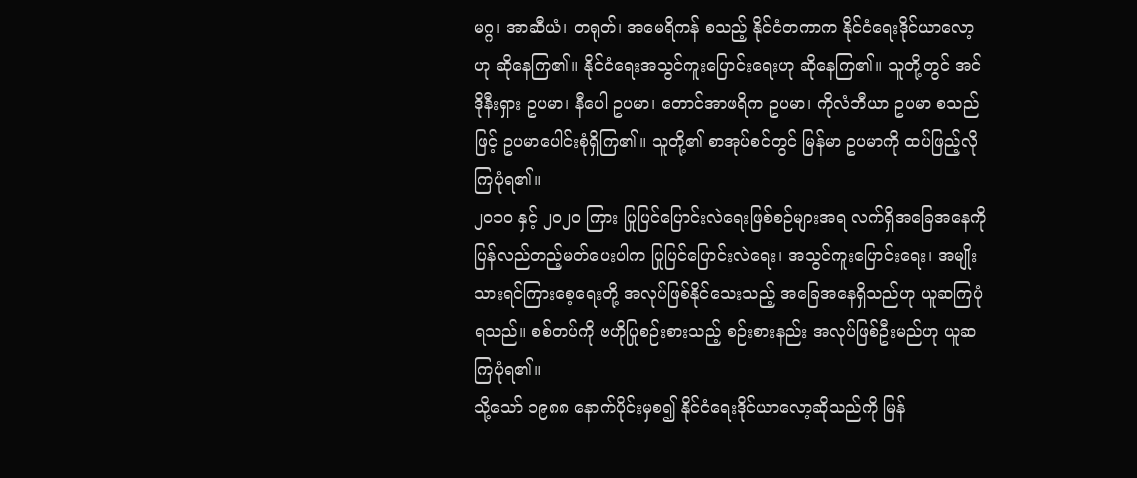မဂ္ဂ၊ အာဆီယံ၊ တရုတ်၊ အမေရိကန် စသည့် နိုင်ငံတကာက နိုင်ငံရေးဒိုင်ယာလော့ဟု ဆိုနေကြ၏။ နိုင်ငံရေးအသွင်ကူးပြောင်းရေးဟု ဆိုနေကြ၏။ သူတို့တွင် အင်ဒိုနီးရှား ဥပမာ၊ နီပေါ ဥပမာ၊ တောင်အာဖရိက ဥပမာ၊ ကိုလံဘီယာ ဥပမာ စသည်ဖြင့် ဥပမာပေါင်းစုံရှိကြ၏။ သူတို့၏ စာအုပ်စင်တွင် မြန်မာ ဥပမာကို ထပ်ဖြည့်လိုကြပုံရ၏။
၂၀၁၀ နှင့် ၂၀၂၀ ကြား ပြုပြင်ပြောင်းလဲရေးဖြစ်စဉ်များအရ လက်ရှိအခြေအနေကို ပြန်လည်တည့်မတ်ပေးပါက ပြုပြင်ပြောင်းလဲရေး၊ အသွင်ကူးပြောင်းရေး၊ အမျိုးသားရင်ကြားစေ့ရေးတို့ အလုပ်ဖြစ်နိုင်သေးသည့် အခြေအနေရှိသည်ဟု ယူဆကြပုံရသည်။ စစ်တပ်ကို ဗဟိုပြုစဉ်းစားသည့် စဉ်းစားနည်း အလုပ်ဖြစ်ဦးမည်ဟု ယူဆကြပုံရ၏။
သို့သော် ၁၉၈၈ နောက်ပိုင်းမှစ၍ နိုင်ငံရေးဒိုင်ယာလော့ဆိုသည်ကို မြန်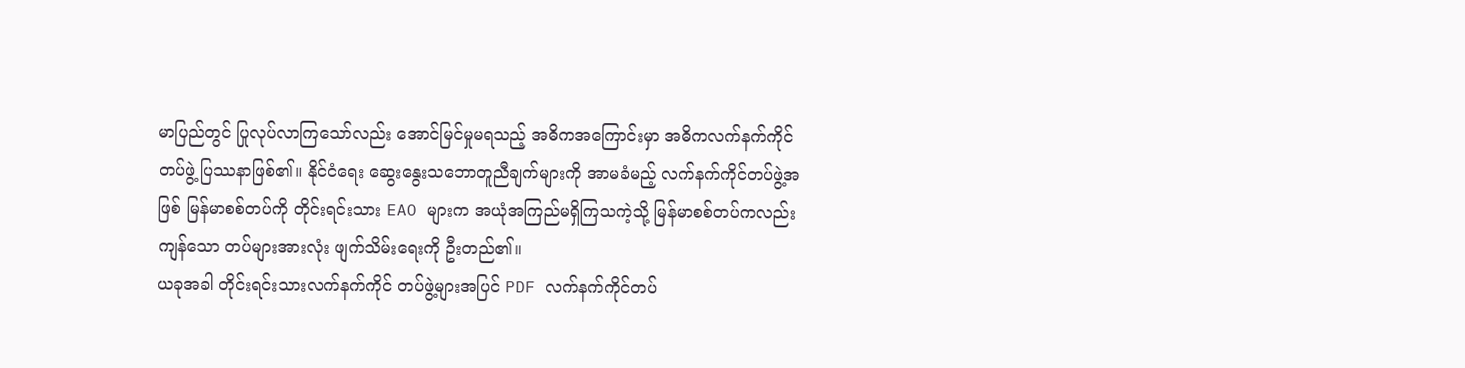မာပြည်တွင် ပြုလုပ်လာကြသော်လည်း အောင်မြင်မှုမရသည့် အဓိကအကြောင်းမှာ အဓိကလက်နက်ကိုင်တပ်ဖွဲ့ ပြဿနာဖြစ်၏။ နိုင်ငံရေး ဆွေးနွေးသဘောတူညီချက်များကို အာမခံမည့် လက်နက်ကိုင်တပ်ဖွဲ့အဖြစ် မြန်မာစစ်တပ်ကို တိုင်းရင်းသား EAO များက အယုံအကြည်မရှိကြသကဲ့သို့ မြန်မာစစ်တပ်ကလည်း ကျန်သော တပ်များအားလုံး ဖျက်သိမ်းရေးကို ဦးတည်၏။
ယခုအခါ တိုင်းရင်းသားလက်နက်ကိုင် တပ်ဖွဲ့များအပြင် PDF လက်နက်ကိုင်တပ်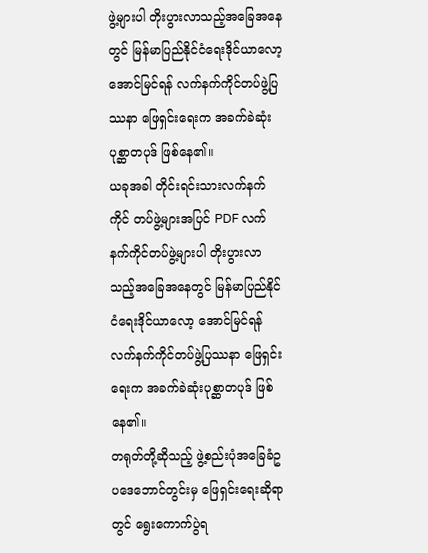ဖွဲ့များပါ တိုးပွားလာသည့်အခြေအနေတွင် မြန်မာပြည်နိုင်ငံရေးဒိုင်ယာလော့ အောင်မြင်ရန် လက်နက်ကိုင်တပ်ဖွဲ့ပြဿနာ ဖြေရှင်းရေးက အခက်ခဲဆုံးပုစ္ဆာတပုဒ် ဖြစ်နေ၏။
ယခုအခါ တိုင်းရင်းသားလက်နက်ကိုင် တပ်ဖွဲ့များအပြင် PDF လက်နက်ကိုင်တပ်ဖွဲ့များပါ တိုးပွားလာသည့်အခြေအနေတွင် မြန်မာပြည်နိုင်ငံရေးဒိုင်ယာလော့ အောင်မြင်ရန် လက်နက်ကိုင်တပ်ဖွဲ့ပြဿနာ ဖြေရှင်းရေးက အခက်ခဲဆုံးပုစ္ဆာတပုဒ် ဖြစ်နေ၏။
တရုတ်တို့ဆိုသည့် ဖွဲ့စည်းပုံအခြေခံဥပဒေဘောင်တွင်းမှ ဖြေရှင်းရေးဆိုရာတွင် ရွေးကောက်ပွဲရ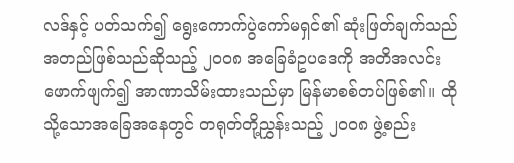လဒ်နှင့် ပတ်သက်၍ ရွေးကောက်ပွဲကော်မရှင်၏ ဆုံးဖြတ်ချက်သည် အတည်ဖြစ်သည်ဆိုသည့် ၂၀၀၈ အခြေခံဥပဒေကို အတိအလင်းဖောက်ဖျက်၍ အာဏာသိမ်းထားသည်မှာ မြန်မာစစ်တပ်ဖြစ်၏။ ထိုသို့သောအခြေအနေတွင် တရုတ်တို့ညွှန်းသည့် ၂၀၀၈ ဖွဲ့စည်း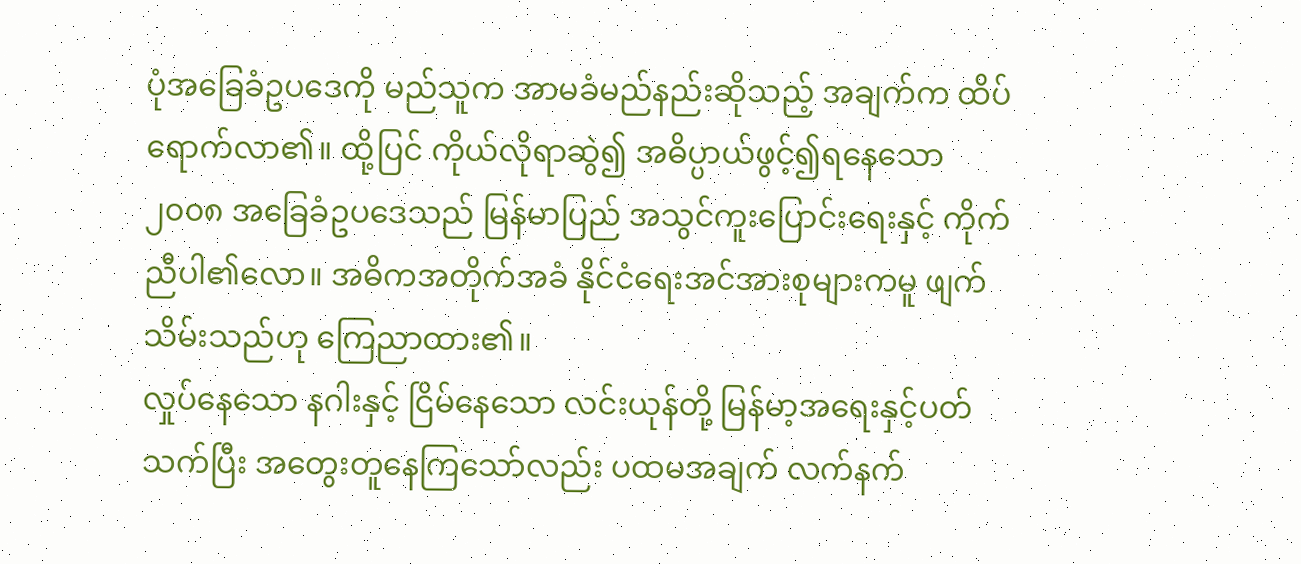ပုံအခြေခံဥပဒေကို မည်သူက အာမခံမည်နည်းဆိုသည့် အချက်က ထိပ်ရောက်လာ၏။ ထို့ပြင် ကိုယ်လိုရာဆွဲ၍ အဓိပ္ပာယ်ဖွင့်၍ရနေသော ၂၀၀၈ အခြေခံဥပဒေသည် မြန်မာပြည် အသွင်ကူးပြောင်းရေးနှင့် ကိုက်ညီပါ၏လော။ အဓိကအတိုက်အခံ နိုင်ငံရေးအင်အားစုများကမူ ဖျက်သိမ်းသည်ဟု ကြေညာထား၏။
လှုပ်နေသော နဂါးနှင့် ငြိမ်နေသော လင်းယုန်တို့ မြန်မာ့အရေးနှင့်ပတ်သက်ပြီး အတွေးတူနေကြသော်လည်း ပထမအချက် လက်နက်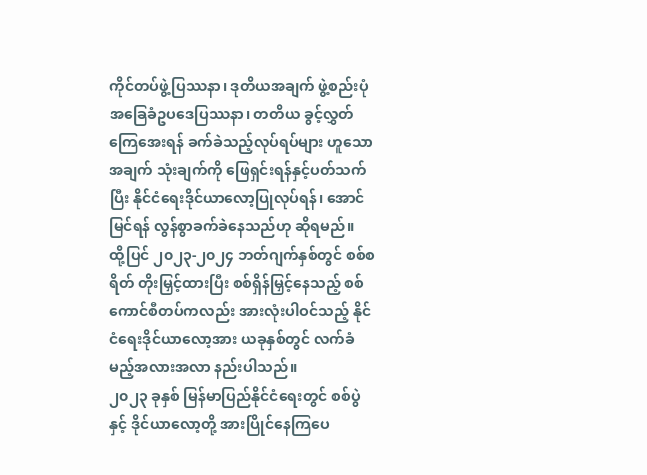ကိုင်တပ်ဖွဲ့ပြဿနာ၊ ဒုတိယအချက် ဖွဲ့စည်းပုံအခြေခံဥပဒေပြဿနာ၊ တတိယ ခွင့်လွှတ်ကြေအေးရန် ခက်ခဲသည့်လုပ်ရပ်များ ဟူသော အချက် သုံးချက်ကို ဖြေရှင်းရန်နှင့်ပတ်သက်ပြီး နိုင်ငံရေးဒိုင်ယာလော့ပြုလုပ်ရန်၊ အောင်မြင်ရန် လွန်စွာခက်ခဲနေသည်ဟု ဆိုရမည်။
ထို့ပြင် ၂၀၂၃-၂၀၂၄ ဘတ်ဂျက်နှစ်တွင် စစ်စရိတ် တိုးမြှင့်ထားပြီး စစ်ရှိန်မြှင့်နေသည့် စစ်ကောင်စီတပ်ကလည်း အားလုံးပါဝင်သည့် နိုင်ငံရေးဒိုင်ယာလော့အား ယခုနှစ်တွင် လက်ခံမည့်အလားအလာ နည်းပါသည်။
၂၀၂၃ ခုနှစ် မြန်မာပြည်နိုင်ငံရေးတွင် စစ်ပွဲနှင့် ဒိုင်ယာလော့တို့ အားပြိုင်နေကြပေ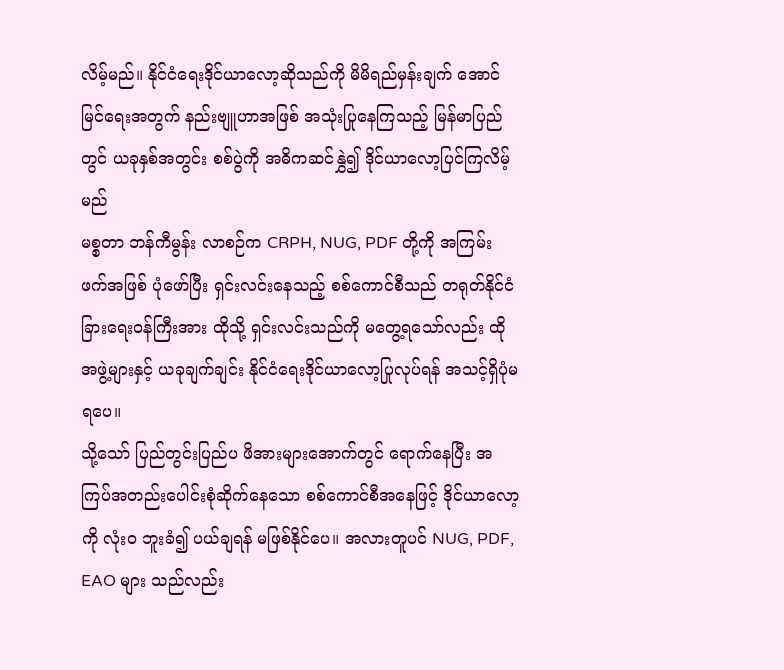လိမ့်မည်။ နိုင်ငံရေးဒိုင်ယာလော့ဆိုသည်ကို မိမိရည်မှန်းချက် အောင်မြင်ရေးအတွက် နည်းဗျူဟာအဖြစ် အသုံးပြုနေကြသည့် မြန်မာပြည်တွင် ယခုနှစ်အတွင်း စစ်ပွဲကို အဓိကဆင်နွှဲ၍ ဒိုင်ယာလော့ပြင်ကြလိမ့်မည်
မစ္စတာ ဘန်ကီမွန်း လာစဉ်က CRPH, NUG, PDF တို့ကို အကြမ်းဖက်အဖြစ် ပုံဖော်ပြီး ရှင်းလင်းနေသည့် စစ်ကောင်စီသည် တရုတ်နိုင်ငံခြားရေးဝန်ကြီးအား ထိုသို့ ရှင်းလင်းသည်ကို မတွေ့ရသော်လည်း ထိုအဖွဲ့များနှင့် ယခုချက်ချင်း နိုင်ငံရေးဒိုင်ယာလော့ပြုလုပ်ရန် အသင့်ရှိပုံမရပေ။
သို့သော် ပြည်တွင်းပြည်ပ ဖိအားများအောက်တွင် ရောက်နေပြီး အကြပ်အတည်းပေါင်းစုံဆိုက်နေသော စစ်ကောင်စီအနေဖြင့် ဒိုင်ယာလော့ကို လုံးဝ ဘူးခံ၍ ပယ်ချရန် မဖြစ်နိုင်ပေ။ အလားတူပင် NUG, PDF, EAO များ သည်လည်း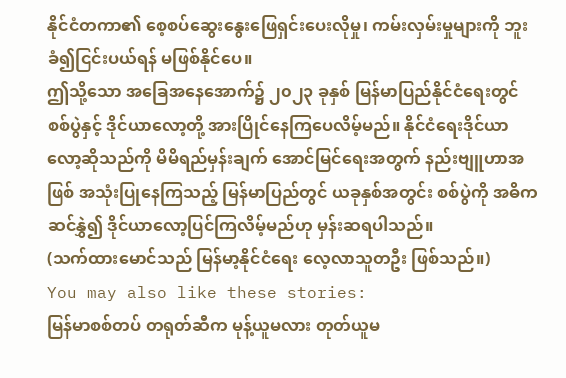နိုင်ငံတကာ၏ စေ့စပ်ဆွေးနွေးဖြေရှင်းပေးလိုမှု၊ ကမ်းလှမ်းမှုများကို ဘူးခံ၍ငြင်းပယ်ရန် မဖြစ်နိုင်ပေ။
ဤသို့သော အခြေအနေအောက်၌ ၂၀၂၃ ခုနှစ် မြန်မာပြည်နိုင်ငံရေးတွင် စစ်ပွဲနှင့် ဒိုင်ယာလော့တို့ အားပြိုင်နေကြပေလိမ့်မည်။ နိုင်ငံရေးဒိုင်ယာလော့ဆိုသည်ကို မိမိရည်မှန်းချက် အောင်မြင်ရေးအတွက် နည်းဗျူဟာအဖြစ် အသုံးပြုနေကြသည့် မြန်မာပြည်တွင် ယခုနှစ်အတွင်း စစ်ပွဲကို အဓိကဆင်နွှဲ၍ ဒိုင်ယာလော့ပြင်ကြလိမ့်မည်ဟု မှန်းဆရပါသည်။
(သက်ထားမောင်သည် မြန်မာ့နိုင်ငံရေး လေ့လာသူတဦး ဖြစ်သည်။)
You may also like these stories:
မြန်မာစစ်တပ် တရုတ်ဆီက မုန့်ယူမလား တုတ်ယူမ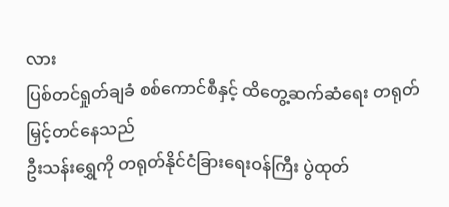လား
ပြစ်တင်ရှုတ်ချခံ စစ်ကောင်စီနှင့် ထိတွေ့ဆက်ဆံရေး တရုတ်မြှင့်တင်နေသည်
ဦးသန်းရွှေကို တရုတ်နိုင်ငံခြားရေးဝန်ကြီး ပွဲထုတ်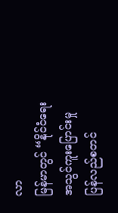လာ
မြန်မာတွင် “နိုင်ငံရေးအသွင်ကူးပြောင်းမှု ပြန်လည်စတင်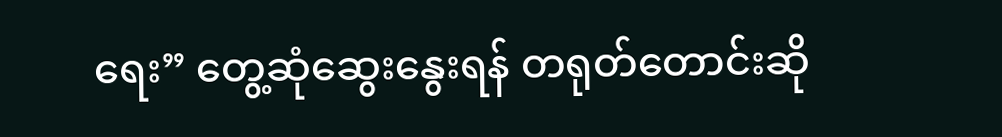ရေး” တွေ့ဆုံဆွေးနွေးရန် တရုတ်တောင်းဆို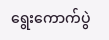ရွေးကောက်ပွဲ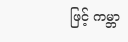ဖြင့် ကမ္ဘာ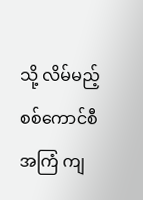သို့ လိမ်မည့် စစ်ကောင်စီအကြံ ကျ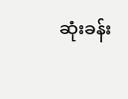ဆုံးခန်း